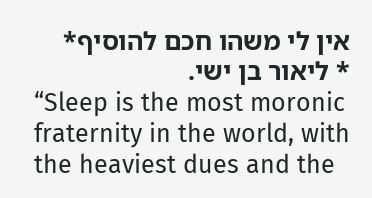אין לי משהו חכם להוסיף*
* ליאור בן ישי.
“Sleep is the most moronic fraternity in the world, with the heaviest dues and the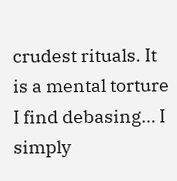crudest rituals. It is a mental torture I find debasing… I simply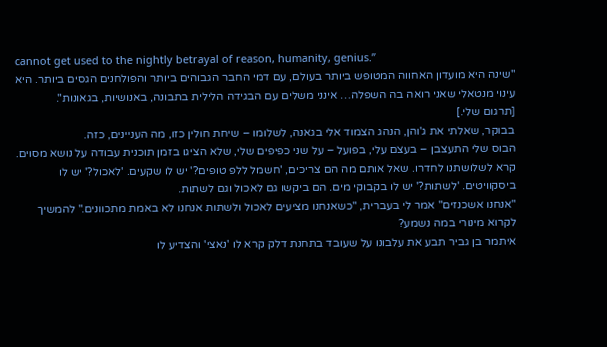cannot get used to the nightly betrayal of reason, humanity, genius.”
"שינה היא מועדון האחווה המטופש ביותר בעולם, עם דמי החבר הגבוהים ביותר והפולחנים הגסים ביותר. היא עינוי מנטאלי שאני רואה בה השפלה… אינני משלים עם הבגידה הלילית בתבונה, באנושיות, בגאונות".
[תרגום שלי.]
בבוקר, שאלתי את ג'והן, הנהג הצמוד אלי בגאנה, לשלומו – שיחת חולין כזו, מה העניינים, כזה.
הבוס שלי התעצבן – בעצם עלי, בפועל – על שני כפיפים שלי, שלא הציגו בזמן תוכנית עבודה על נושא מסוים. קרא לשלושתנו לחדרו. שאל אותם מה הם צריכים, 'חשמל ללפ טופים?' יש לו שקעים. 'לאכול?' יש לו ביסקוויטים. 'לשתות?' יש לו בקבוקי מים. הם ביקשו גם לאכול וגם לשתות.
"אנחנו אשכנזים" אמר לי בעברית, "כשאנחנו מציעים לאכול ולשתות אנחנו לא באמת מתכוונים." להמשיך לקרוא מינורי במה נשמע?
איתמר בן גביר תבע את עלבונו על שעובד בתחנת דלק קרא לו 'נאצי' והצדיע לו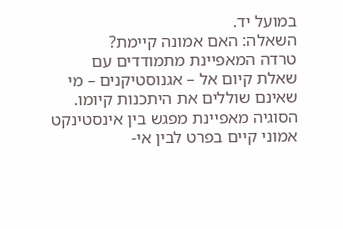במועל יד.
השאלה: האם אמונה קיימת?
טרדה המאפיינת מתמודדים עם שאלת קיום אל – אגנוסטיקנים – מי שאינם שוללים את היתכנות קיומו.
הסוגיה מאפיינת מפגש בין אינסטינקט אמוני קיים בפרט לבין אי-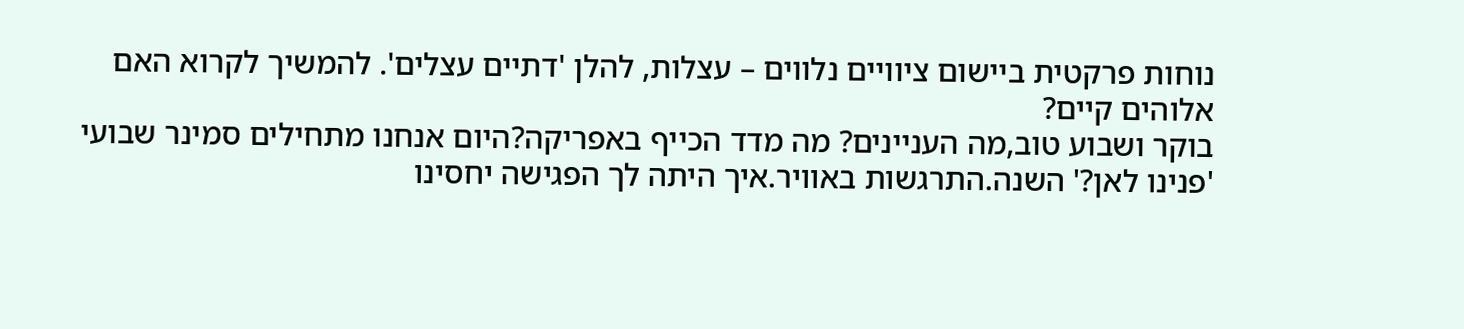נוחות פרקטית ביישום ציוויים נלווים – עצלות, להלן 'דתיים עצלים'. להמשיך לקרוא האם אלוהים קיים?
בוקר ושבוע טוב,מה העניינים? מה מדד הכייף באפריקה?היום אנחנו מתחילים סמינר שבועי 'פנינו לאן?' השנה.התרגשות באוויר.איך היתה לך הפגישה יחסינו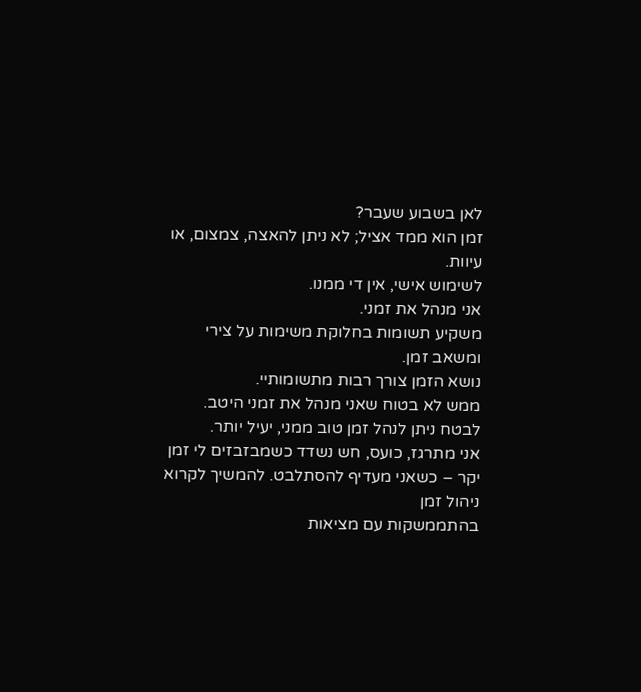לאן בשבוע שעבר?
זמן הוא ממד אציל; לא ניתן להאצה, צמצום, או עיוות.
לשימוש אישי, אין די ממנו.
אני מנהל את זמני.
משקיע תשומות בחלוקת משימות על צירי ומשאב זמן.
נושא הזמן צורך רבות מתשומותיי.
ממש לא בטוח שאני מנהל את זמני היטב.
לבטח ניתן לנהל זמן טוב ממני, יעיל יותר.
אני מתרגז, כועס, חש נשדד כשמבזבזים לי זמן יקר – כשאני מעדיף להסתלבט. להמשיך לקרוא ניהול זמן
בהתממשקות עם מציאות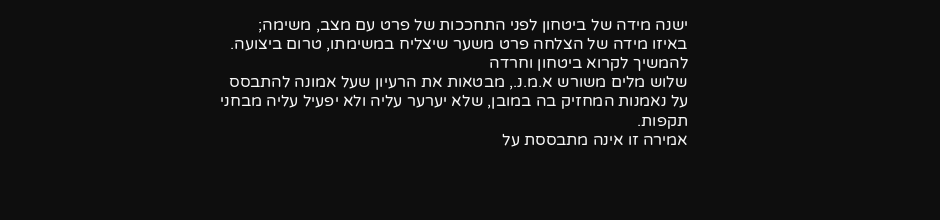ישנה מידה של ביטחון לפני התחככות של פרט עם מצב, משימה;
באיזו מידה של הצלחה פרט משער שיצליח במשימתו, טרום ביצועה. להמשיך לקרוא ביטחון וחרדה
שלוש מלים משורש א.מ.נ., מבטאות את הרעיון שעל אמונה להתבסס על נאמנות המחזיק בה במובן, שלא יערער עליה ולא יפעיל עליה מבחני תקפות.
אמירה זו אינה מתבססת על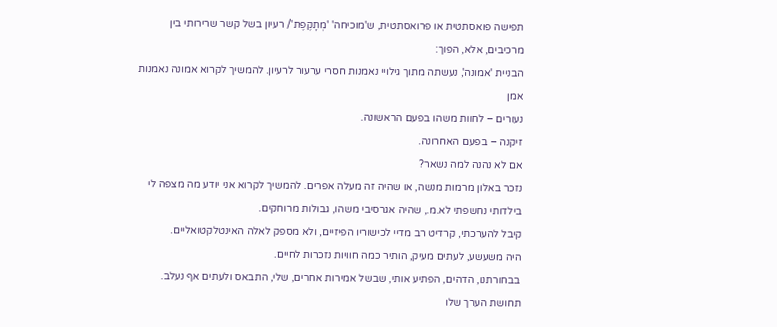תפישה פואסתטית או פרואסתטית, ש'מוכיחה' 'מְתָקֶפֶת'/ רעיון בשל קשר שרירותי בין מרכיבים, אלא, הפוך:
הבניית 'אמונה', נעשתה מתוך גילויי נאמנות חסרי ערעור לרעיון. להמשיך לקרוא אמונה נאמנות אמן
נעורים – לחוות משהו בפעם הראשונה.
זיקנה – בפעם האחרונה.
אם לא נהנה למה נשאר?
נזכר באלון מרמות מנשה, או שהיה זה מעלה אפרים. להמשיך לקרוא אני יודע מה מצפה לי
בילדותי נחשפתי לא.מ., שהיה אגרסיבי משהו, גבולות מרוחקים.
קיבל להערכתי, קרדיט רב מדיי לכישוריו הפיזיים, ולא מספק לאלה האינטלקטואליים.
היה משעשע, לעתים מעיק, הותיר כמה חוויות נזכרות לחיים.
בבחורתנו, הדהים, הפתיע אותי, שבשל אמירות אחרים, שלי, התבאס ולעתים אף נעלב. תחושת הערך שלו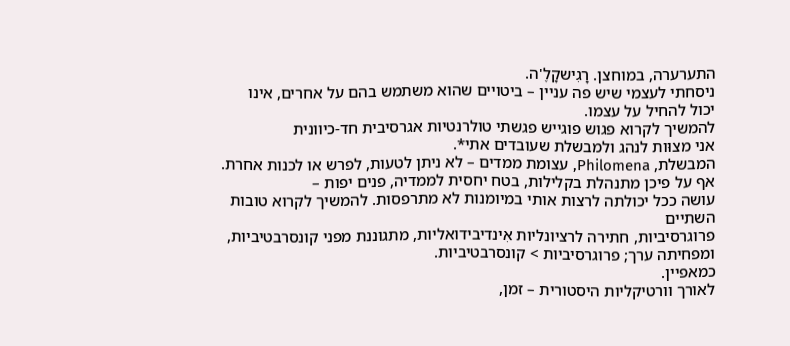התערערה, במוחצן. רָגִישקָלֶ'ה.
ניסחתי לעצמי שיש פה עניין – ביטויים שהוא משתמש בהם על אחרים, אינו יכול להחיל על עצמו.
להמשיך לקרוא פגוש פוגייש פגשתי טולרנטיות אגרסיבית חד-כיוונית
אני מצוּות לנהג ולמבשלת שעובדים אתי*.
המבשלת, Philomena, עצומת ממדים – לא ניתן לטעות, לפרש או לכנות אחרת.
אף על פיכן מתנהלת בקלילות, בטח יחסית לממדיה, פנים יפות –
עושה ככל יכולתה לרצות אותי במיומנות לא מתרפסות. להמשיך לקרוא טובות השתיים
פרוגרסיביות, חתירה לרציונליות אִינדיבידואליות, מתגוננת מפני קונסרבטיביות, ומפחיתה ערך; פרוגרסיביות > קונסרבטיביות.
כמאפיין.
לאורך וורטיקליות היסטורית – זמן,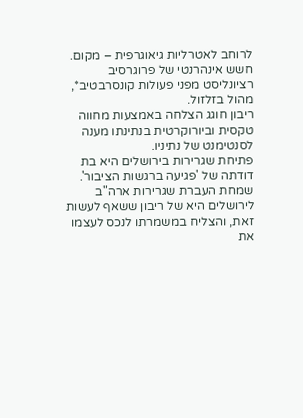לרוחב לאטרליות גיאוגרפית – מקום.
חשש אינהרנטי של פרוגרסיב רציונליסט מפני פעולות קונסרבטיב*, מהול בזלזול.
ריבון חוגג הצלחה באמצעות מחווה טקסית וביורוקרטית בנתינתו מענה לסנטימנט של נתיניו.
פתיחת שגרירות בירושלים היא בת דודתה של 'פגיעה ברגשות הציבור'.
שמחת העברת שגרירות ארה"ב לירושלים היא של ריבון ששאף לעשות זאת, והצליח במשמרתו לנכס לעצמו את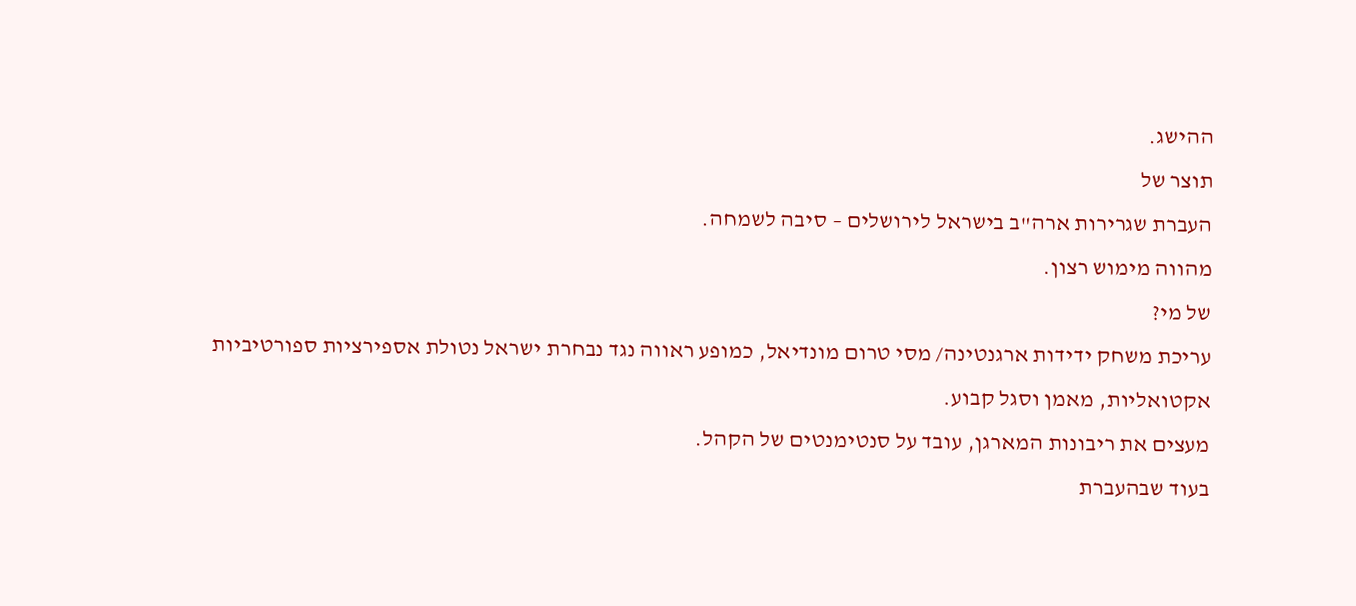ההישג.
תוצר של
העברת שגרירות ארה"ב בישראל לירושלים – סיבה לשמחה.
מהווה מימוש רצון.
של מי?
עריכת משחק ידידות ארגנטינה/ מסי טרום מונדיאל, כמופע ראווה נגד נבחרת ישראל נטולת אספירציות ספורטיביות אקטואליות, מאמן וסגל קבוע.
מעצים את ריבונות המארגן, עובד על סנטימנטים של הקהל.
בעוד שבהעברת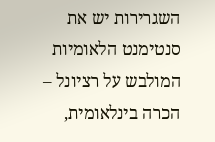השגרירות יש את סנטימנט הלאומיות המולבש על רציונל – הכרה בינלאומית,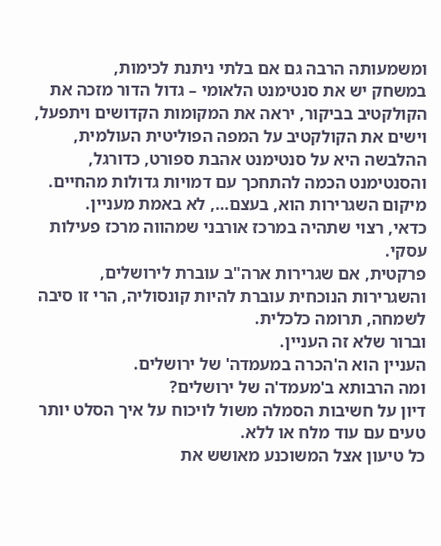ומשמעותה הרבה גם אם בלתי ניתנת לכימות,
במשחק יש את סנטימנט הלאומי – גדול הדור מזכה את הקולקטיב בביקור, יראה את המקומות הקדושים ויתפעל, וישים את הקולקטיב על המפה הפוליטית העולמית, ההלבשה היא על סנטימנט אהבת ספורט, כדורגל, והסנטימנט הכמה להתחכך עם דמויות גדולות מהחיים.
מיקום השגרירות הוא, בעצם…, לא באמת מעניין.
כדאי, רצוי שתהיה במרכז אורבני שמהווה מרכז פעילות עסקי.
פרקטית, אם שגרירות ארה"ב עוברת לירושלים, והשגרירות הנוכחית עוברת להיות קונסוליה, הרי זו סיבה לשמחה, תרומה כלכלית.
וברור שלא זה העניין.
העניין הוא ה'הכרה במעמדה' של ירושלים.
ומה הרבותא ב'מעמד'ה של ירושלים?
דיון על חשיבות הסמלה משול לויכוח על איך הסלט יותר טעים עם עוד מלח או ללא.
כל טיעון אצל המשוכנע מאושש את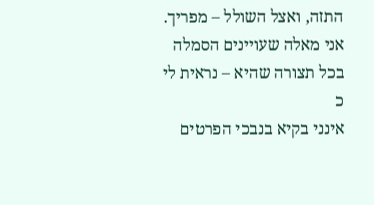התזה, ואצל השולל – מפריך.
אני מאלה שעויינים הסמלה בכל תצורה שהיא – נראית לי כ
אינני בקיא בנבכי הפרטים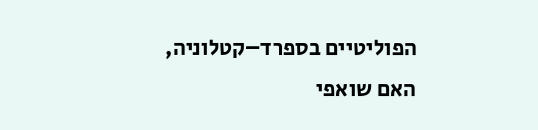הפוליטיים בספרד–קטלוניה, האם שואפי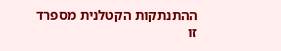ההתנתקות הקטלנית מספרד זו